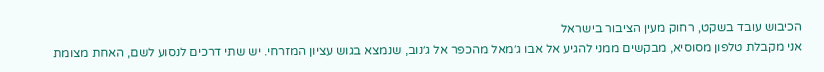הכיבוש עובד בשקט, רחוק מעין הציבור בישראל
אני מקבלת טלפון מסוסיא, מבקשים ממני להגיע אל אבו ג׳מאל מהכפר אל ג׳נוב, שנמצא בגוש עציון המזרחי. יש שתי דרכים לנסוע לשם, האחת מצומת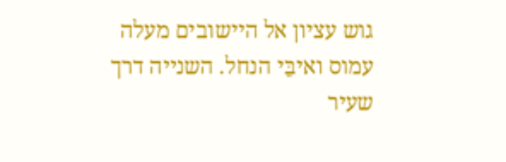גוש עציון אל היישובים מעלה עמוס ואיבֵּי הנחל. השנייה דרך שעיר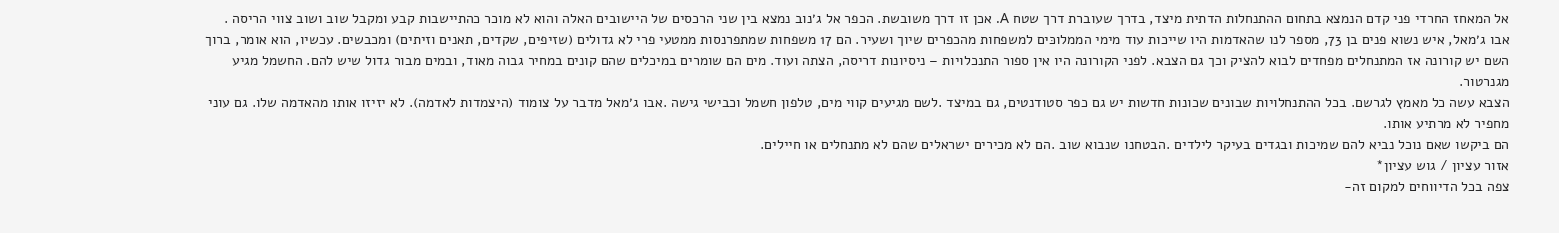אל המאחז החרדי פני קדם הנמצא בתחום ההתנחלות הדתית מיצד, בדרך שעוברת דרך שטח A. אכן זו דרך משובשת. הכפר אל ג׳נוב נמצא בין שני הרכסים של היישובים האלה והוא לא מוכר כהתיישבות קבע ומקבל שוב ושוב צווי הריסה .
אבו ג׳מאל, איש נשוא פנים בן 73, מספר לנו שהאדמות היו שייכות עוד מימי הממלוכּים למשפחות מהכפרים שיוך ושעיר. הם 17 משפחות שמתפרנסות ממטעי פרי לא גדולים (שזיפים, שקדים, תאנים וזיתים) ומכבשים. עכשיו, הוא אומר, ברוך השם יש קורונה אז המתנחלים מפחדים לבוא להציק וכך גם הצבא. לפני הקורונה היו אין ספור התנכלויות – ניסיונות דריסה, הצתה ועוד. מים הם שומרים במיכלים שהם קונים במחיר גבוה מאוד, ובמים מבור גדול שיש להם. החשמל מגיע מגנרטור.
הצבא עשה כל מאמץ לגרשם. בכל ההתנחלויות שבונים שכונות חדשות יש גם כפר סטודנטים, גם במיצד .לשם מגיעים קווי מים, טלפון חשמל וכבישי גישה .אבו ג׳מאל מדבר על צומוד (היצמדות לאדמה). לא יזיזו אותו מהאדמה שלו. גם עוני מחפיר לא מרתיע אותו.
הם ביקשו שאם נוכל נביא להם שמיכות ובגדים בעיקר לילדים .הבטחנו שנבוא שוב .הם לא מכירים ישראלים שהם לא מתנחלים או חיילים.
אזור עציון / גוש עציון*
צפה בכל הדיווחים למקום זה-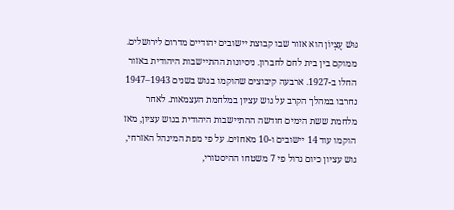גּוּשׁ עֶצְיוֹן הוא אזור שבו קבוצת יישובים יהודיים מדרום לירושלים. ממוקם בין בית לחם לחברון. ניסיונות ההתיישבות היהודית באזור החלו ב-1927. ארבעה קיבוצים שהוקמו בגוש בשנים 1943–1947 נחרבו במהלך הקרב על גוש עציון במלחמת העצמאות. לאחר מלחמת ששת הימים חודשה ההתיישבות היהודית בגוש עציון, מאז הוקמו עוד 14 יישובים ו-10 מאחזים. על פי מפת המינהל האזרחי, גוש עציון כיום גדול פי 7 משטחו ההיסטורי,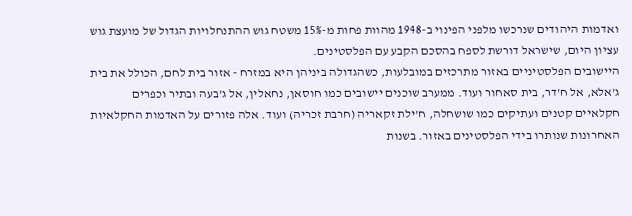ואדמות היהודים שנרכשו מלפני הפינוי ב-1948 מהוות פחות מ-15% משטח גוש ההתנחלויות הגדול של מועצת גוש עציון היום, שישראל דורשת לספח בהסכם הקבע עם הפלסטינים.
היישובים הפלסטיניים באזור מתרכזים במובלעות, כשהגדולה ביניהן היא במזרח - אזור בית לחם, הכולל את בית ג'אלא, אל ח'דר, בית סאחור ועוד. ממערב שוכנים יישובים כמו חוסאן, נחאלין, אל ג'בעה ובתיר וכפרים חקלאיים קטנים ועתיקים כמו שושחלה, ח'ילת זקאריה (חרבת זכריה) ועוד. אלה פזורים על האדמות החקלאיות האחרונות שנותרו בידי הפלסטינים באזור. בשנות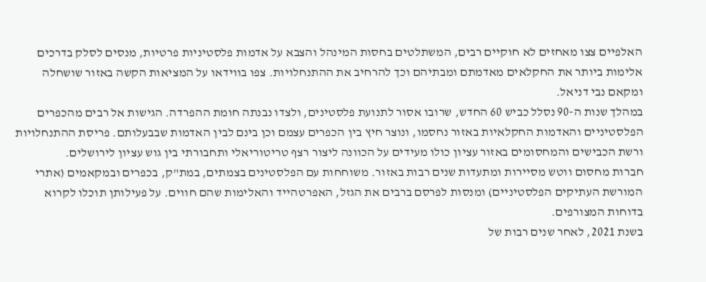האלפיים צצו מאחזים לא חוקיים רבים, המשתלטים בחסות המינהל והצבא על אדמות פלסטיניות פרטיות, מנסים לסלק בדרכים אלימות ביותר את החקלאים מאדמתם ומבתיהם וכך להרחיב את ההתנחלויות. צפו בווידאו על המציאות הקשה באזור שושחלה ומקאם נבי דניאל.
במהלך שנות ה-90 נסלל כביש 60 החדש, שרובו אסור לתנועת פלסטינים, ולצדו נבנתה חומת ההפרדה. הגישות אל רבים מהכפרים הפלסטיניים והאדמות החקלאיות באזור נחסמו, ונוצר חיץ בין הכפרים עצמם וכן בינם לבין האדמות שבבעלותם. פריסת ההתנחלויות ורשת הכבישים והמחסומים באזור עציון כולו מעידים על הכוונה ליצור רצף טריטוריאלי ותחבורתי בין גוש עציון לירושלים.
חברות מחסום ווטש מסיירות ומתעדות שנים רבות באזור. משוחחות עם הפלסטינים בצמתים, במת"ק, בכפרים ובמקאמים (אתרי המורשת העתיקים הפלסטיניים) ומנסות לפרסם ברבים את הגזל, האפרטהייד והאלימות שהם חווים. על פעילותן תוכלו לקרוא בדוחות המצורפים.
בשנת 2021, לאחר שנים רבות של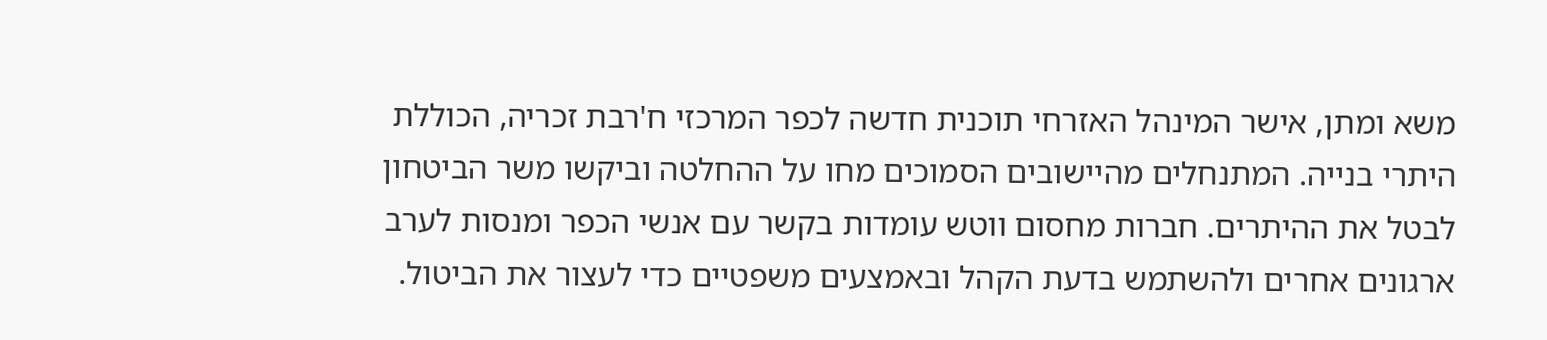משא ומתן, אישר המינהל האזרחי תוכנית חדשה לכפר המרכזי ח'רבת זכריה, הכוללת היתרי בנייה. המתנחלים מהיישובים הסמוכים מחו על ההחלטה וביקשו משר הביטחון לבטל את ההיתרים. חברות מחסום ווטש עומדות בקשר עם אנשי הכפר ומנסות לערב ארגונים אחרים ולהשתמש בדעת הקהל ובאמצעים משפטיים כדי לעצור את הביטול.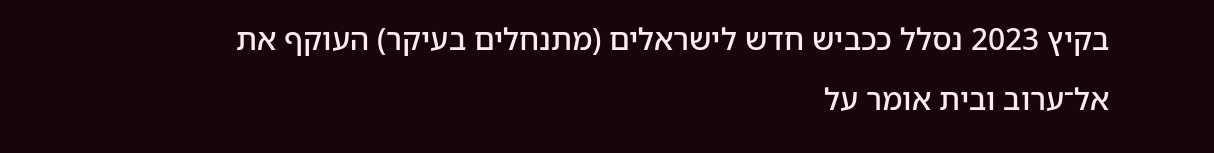בקיץ 2023 נסלל ככביש חדש לישראלים (מתנחלים בעיקר) העוקף את אל־ערוב ובית אומר על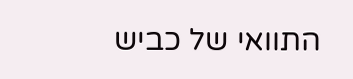התוואי של כביש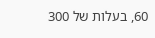60, בעלות של 300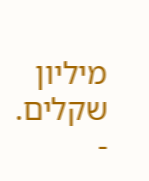מיליון שקלים.
-